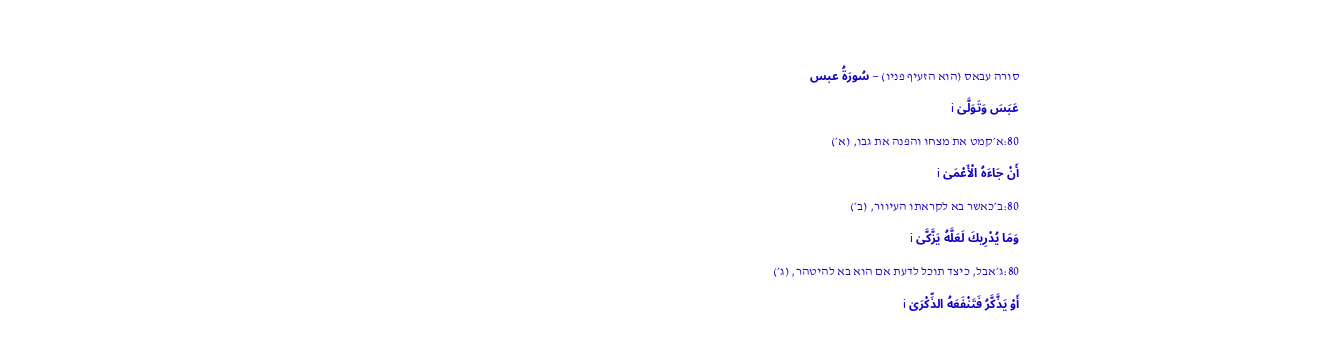סורה עבאס (הוא הזעיף פניו) — سُورَةُ عبس
عَبَسَ وَتَوَلَّىٰ i
80:א׳קמט את מצחו והפנה את גבו, (א׳)
أَنْ جَاءَهُ الْأَعْمَىٰ i
80:ב׳כאשר בא לקראתו העיוור, (ב׳)
وَمَا يُدْرِيكَ لَعَلَّهُ يَزَّكَّىٰ i
80:ג׳אבל, כיצד תוכל לדעת אם הוא בא להיטהר, (ג׳)
أَوْ يَذَّكَّرُ فَتَنْفَعَهُ الذِّكْرَىٰ i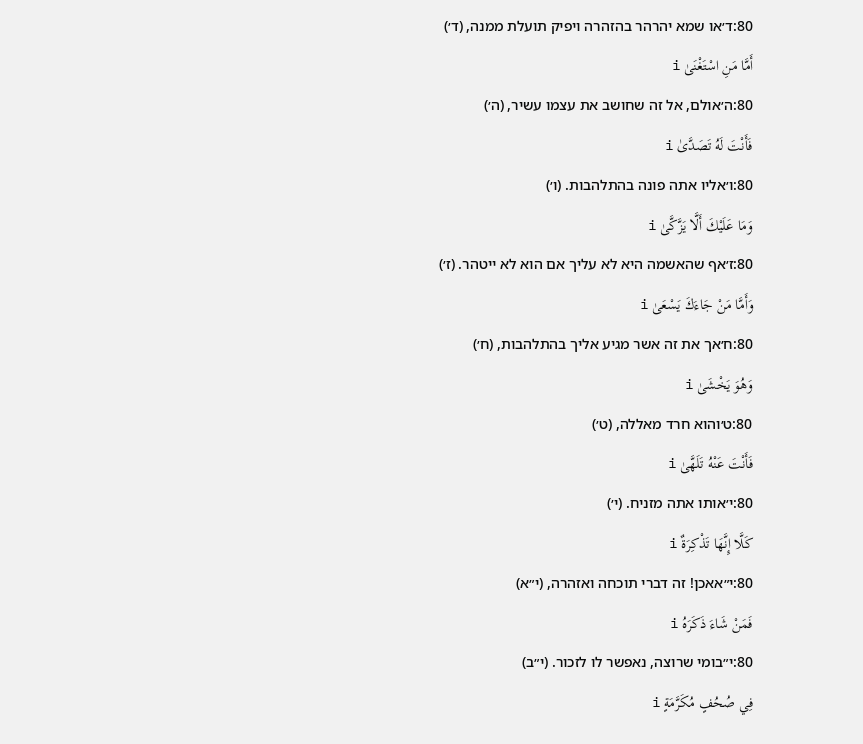80:ד׳או שמא יהרהר בהזהרה ויפיק תועלת ממנה, (ד׳)
أَمَّا مَنِ اسْتَغْنَىٰ i
80:ה׳אולם, אל זה שחושב את עצמו עשיר, (ה׳)
فَأَنْتَ لَهُ تَصَدَّىٰ i
80:ו׳אליו אתה פונה בהתלהבות. (ו׳)
وَمَا عَلَيْكَ أَلَّا يَزَّكَّىٰ i
80:ז׳אף שהאשמה היא לא עליך אם הוא לא ייטהר. (ז׳)
وَأَمَّا مَنْ جَاءَكَ يَسْعَىٰ i
80:ח׳אך את זה אשר מגיע אליך בהתלהבות, (ח׳)
وَهُوَ يَخْشَىٰ i
80:ט׳והוא חרד מאללה, (ט׳)
فَأَنْتَ عَنْهُ تَلَهَّىٰ i
80:י׳אותו אתה מזניח. (י׳)
كَلَّا إِنَّهَا تَذْكِرَةٌ i
80:י״אאכן! זה דברי תוכחה ואזהרה, (י״א)
فَمَنْ شَاءَ ذَكَرَهُ i
80:י״בומי שרוצה, נאפשר לו לזכור. (י״ב)
فِي صُحُفٍ مُكَرَّمَةٍ i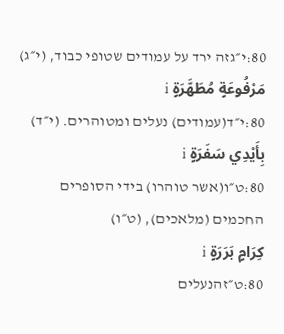80:י״גזה ירד על עמודים שטופי כבוד, (י״ג)
مَرْفُوعَةٍ مُطَهَّرَةٍ i
80:י״ד(עמודים) נעלים ומטוהרים. (י״ד)
بِأَيْدِي سَفَرَةٍ i
80:ט״ו(אשר טוהרו) בידי הסופרים החכמים (מלאכים), (ט״ו)
كِرَامٍ بَرَرَةٍ i
80:ט״זהנעלים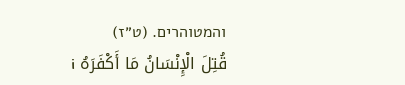והמטוהרים. (ט״ז)
قُتِلَ الْإِنْسَانُ مَا أَكْفَرَهُ i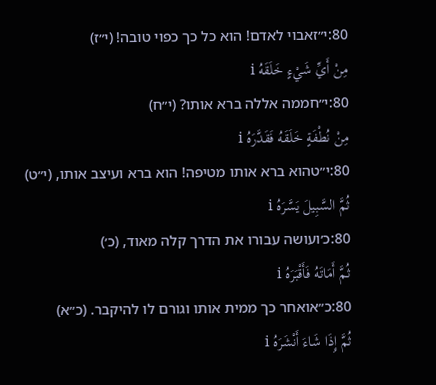80:י״זאבוי לאדם! הוא כל כך כפוי טובה! (י״ז)
مِنْ أَيِّ شَيْءٍ خَلَقَهُ i
80:י״חממה אללה ברא אותו? (י״ח)
مِنْ نُطْفَةٍ خَلَقَهُ فَقَدَّرَهُ i
80:י״טהוא ברא אותו מטיפה! הוא ברא ועיצב אותו, (י״ט)
ثُمَّ السَّبِيلَ يَسَّرَهُ i
80:כ׳ועושה עבורו את הדרך קלה מאוד, (כ׳)
ثُمَّ أَمَاتَهُ فَأَقْبَرَهُ i
80:כ״אואחר כך ממית אותו וגורם לו להיקבר. (כ״א)
ثُمَّ إِذَا شَاءَ أَنْشَرَهُ i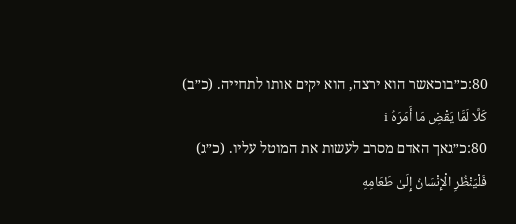80:כ״בוכאשר הוא ירצה, הוא יקים אותו לתחייה. (כ״ב)
كَلَّا لَمَّا يَقْضِ مَا أَمَرَهُ i
80:כ״גאך האדם מסרב לעשות את המוטל עליו. (כ״ג)
فَلْيَنْظُرِ الْإِنْسَانُ إِلَىٰ طَعَامِهِ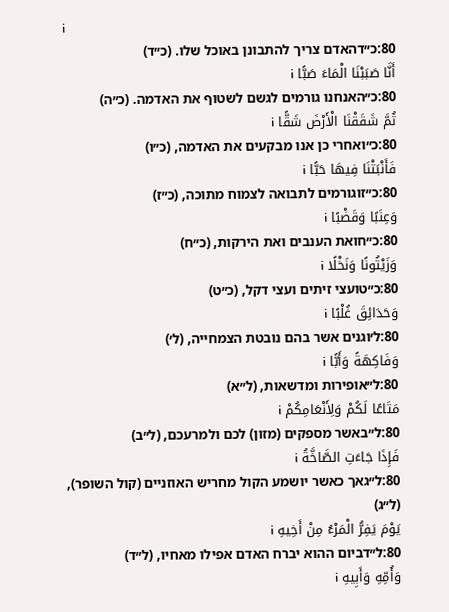i
80:כ״דהאדם צריך להתבונן באוכל שלו. (כ״ד)
أَنَّا صَبَبْنَا الْمَاءَ صَبًّا i
80:כ״האנחנו גורמים לגשם לשטוף את האדמה. (כ״ה)
ثُمَّ شَقَقْنَا الْأَرْضَ شَقًّا i
80:כ״ואחרי כן אנו מבקעים את האדמה, (כ״ו)
فَأَنْبَتْنَا فِيهَا حَبًّا i
80:כ״זוגורמים לתבואה לצמוח מתוכה, (כ״ז)
وَعِنَبًا وَقَضْبًا i
80:כ״חואת הענבים ואת הירקות, (כ״ח)
وَزَيْتُونًا وَنَخْلًا i
80:כ״טועצי זיתים ועצי דקל, (כ״ט)
وَحَدَائِقَ غُلْبًا i
80:ל׳וגנים אשר בהם נובטת הצמחייה, (ל׳)
وَفَاكِهَةً وَأَبًّا i
80:ל״אופירות ומדשאות, (ל״א)
مَتَاعًا لَكُمْ وَلِأَنْعَامِكُمْ i
80:ל״באשר מספקים (מזון) לכם ולמרעכם, (ל״ב)
فَإِذَا جَاءَتِ الصَّاخَّةُ i
80:ל״גאך כאשר יושמע הקול מחריש האוזניים (קול השופר), (ל״ג)
يَوْمَ يَفِرُّ الْمَرْءُ مِنْ أَخِيهِ i
80:ל״דביום ההוא יברח האדם אפילו מאחיו, (ל״ד)
وَأُمِّهِ وَأَبِيهِ i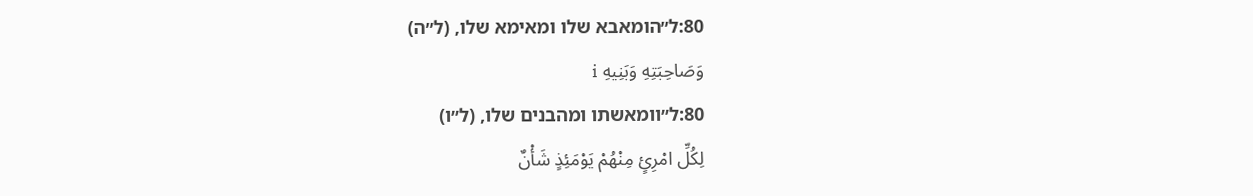80:ל״הומאבא שלו ומאימא שלו, (ל״ה)
وَصَاحِبَتِهِ وَبَنِيهِ i
80:ל״וומאשתו ומהבנים שלו, (ל״ו)
لِكُلِّ امْرِئٍ مِنْهُمْ يَوْمَئِذٍ شَأْنٌ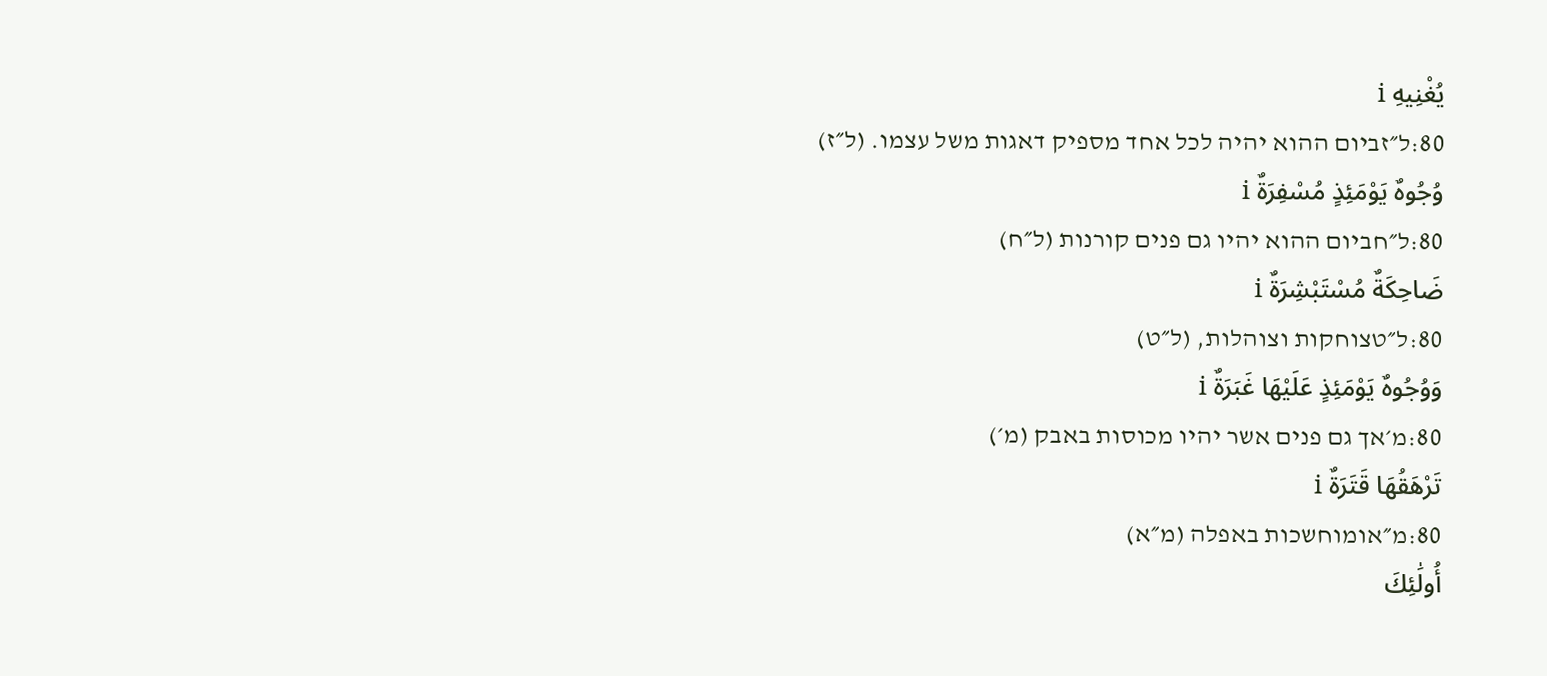يُغْنِيهِ i
80:ל״זביום ההוא יהיה לכל אחד מספיק דאגות משל עצמו. (ל״ז)
وُجُوهٌ يَوْمَئِذٍ مُسْفِرَةٌ i
80:ל״חביום ההוא יהיו גם פנים קורנות (ל״ח)
ضَاحِكَةٌ مُسْتَبْشِرَةٌ i
80:ל״טצוחקות וצוהלות, (ל״ט)
وَوُجُوهٌ يَوْمَئِذٍ عَلَيْهَا غَبَرَةٌ i
80:מ׳אך גם פנים אשר יהיו מכוסות באבק (מ׳)
تَرْهَقُهَا قَتَرَةٌ i
80:מ״אומוחשכות באפלה (מ״א)
أُولَٰئِكَ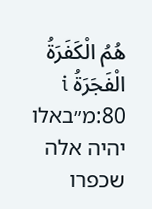هُمُ الْكَفَرَةُ الْفَجَرَةُ i
80:מ״באלו יהיה אלה שכפרו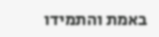באמת והתמידו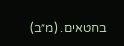בחטאים. (מ״ב)